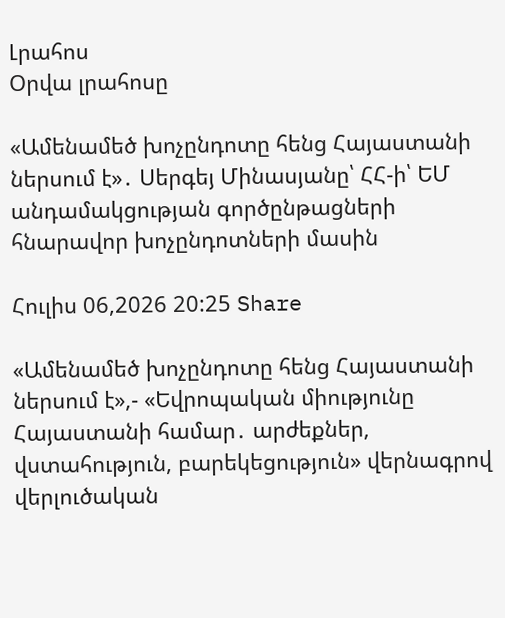Լրահոս
Օրվա լրահոսը

«Ամենամեծ խոչընդոտը հենց Հայաստանի ներսում է»․ Սերգեյ Մինասյանը՝ ՀՀ-ի՝ ԵՄ անդամակցության գործընթացների հնարավոր խոչընդոտների մասին

Հուլիս 06,2026 20:25 Share

«Ամենամեծ խոչընդոտը հենց Հայաստանի ներսում է»,- «Եվրոպական միությունը Հայաստանի համար․ արժեքներ, վստահություն, բարեկեցություն» վերնագրով վերլուծական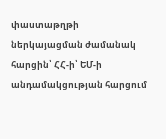փաստաթղթի ներկայացման ժամանակ հարցին՝ ՀՀ-ի՝ ԵՄ-ի անդամակցության հարցում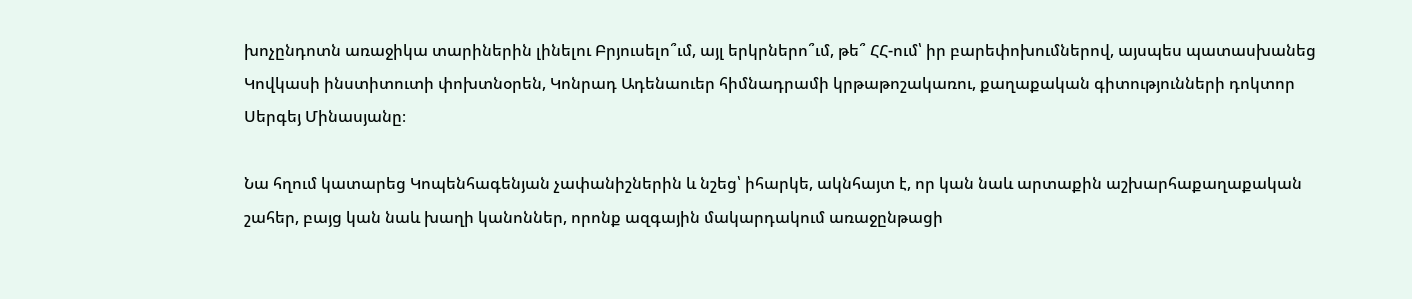խոչընդոտն առաջիկա տարիներին լինելու Բրյուսելո՞ւմ, այլ երկրներո՞ւմ, թե՞ ՀՀ-ում՝ իր բարեփոխումներով, այսպես պատասխանեց Կովկասի ինստիտուտի փոխտնօրեն, Կոնրադ Ադենաուեր հիմնադրամի կրթաթոշակառու, քաղաքական գիտությունների դոկտոր Սերգեյ Մինասյանը։

Նա հղում կատարեց Կոպենհագենյան չափանիշներին և նշեց՝ իհարկե, ակնհայտ է, որ կան նաև արտաքին աշխարհաքաղաքական շահեր, բայց կան նաև խաղի կանոններ, որոնք ազգային մակարդակում առաջընթացի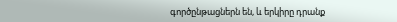գործընթացներն են, և երկիրը դրանք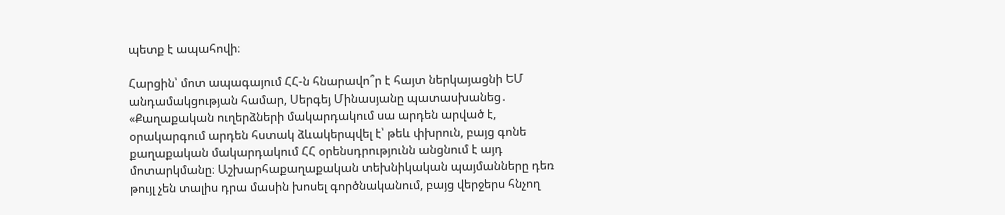պետք է ապահովի։

Հարցին՝ մոտ ապագայում ՀՀ-ն հնարավո՞ր է հայտ ներկայացնի ԵՄ անդամակցության համար, Սերգեյ Մինասյանը պատասխանեց․ «Քաղաքական ուղերձների մակարդակում սա արդեն արված է, օրակարգում արդեն հստակ ձևակերպվել է՝ թեև փխրուն, բայց գոնե քաղաքական մակարդակում ՀՀ օրենսդրությունն անցնում է այդ մոտարկմանը։ Աշխարհաքաղաքական տեխնիկական պայմանները դեռ թույլ չեն տալիս դրա մասին խոսել գործնականում, բայց վերջերս հնչող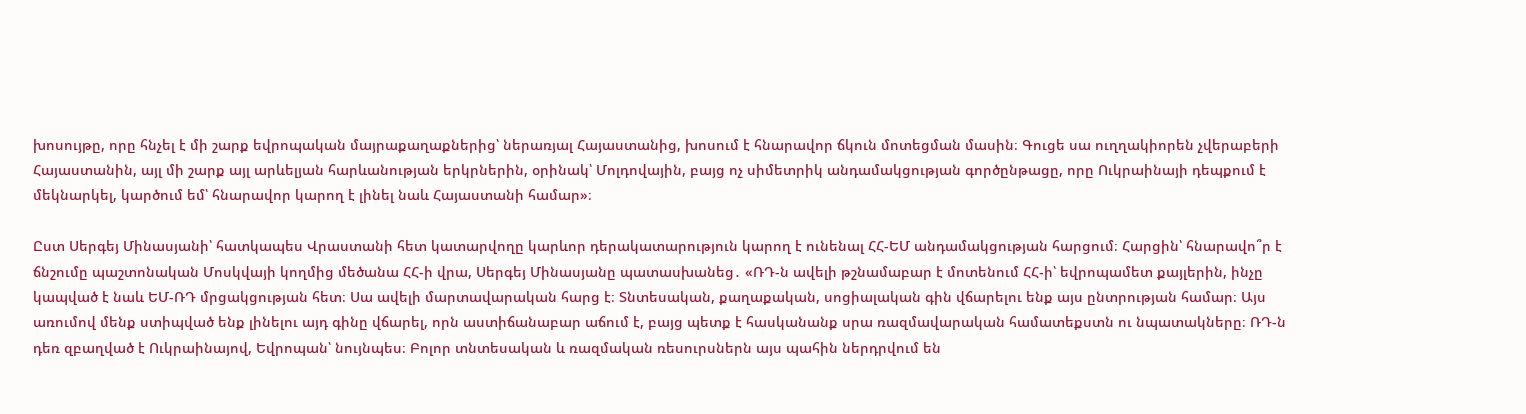խոսույթը, որը հնչել է մի շարք եվրոպական մայրաքաղաքներից՝ ներառյալ Հայաստանից, խոսում է հնարավոր ճկուն մոտեցման մասին։ Գուցե սա ուղղակիորեն չվերաբերի Հայաստանին, այլ մի շարք այլ արևելյան հարևանության երկրներին, օրինակ՝ Մոլդովային, բայց ոչ սիմետրիկ անդամակցության գործընթացը, որը Ուկրաինայի դեպքում է մեկնարկել, կարծում եմ՝ հնարավոր կարող է լինել նաև Հայաստանի համար»։

Ըստ Սերգեյ Մինասյանի՝ հատկապես Վրաստանի հետ կատարվողը կարևոր դերակատարություն կարող է ունենալ ՀՀ-ԵՄ անդամակցության հարցում։ Հարցին՝ հնարավո՞ր է ճնշումը պաշտոնական Մոսկվայի կողմից մեծանա ՀՀ-ի վրա, Սերգեյ Մինասյանը պատասխանեց․ «ՌԴ-ն ավելի թշնամաբար է մոտենում ՀՀ-ի՝ եվրոպամետ քայլերին, ինչը կապված է նաև ԵՄ-ՌԴ մրցակցության հետ։ Սա ավելի մարտավարական հարց է։ Տնտեսական, քաղաքական, սոցիալական գին վճարելու ենք այս ընտրության համար։ Այս առումով մենք ստիպված ենք լինելու այդ գինը վճարել, որն աստիճանաբար աճում է, բայց պետք է հասկանանք սրա ռազմավարական համատեքստն ու նպատակները։ ՌԴ-ն դեռ զբաղված է Ուկրաինայով, Եվրոպան՝ նույնպես։ Բոլոր տնտեսական և ռազմական ռեսուրսներն այս պահին ներդրվում են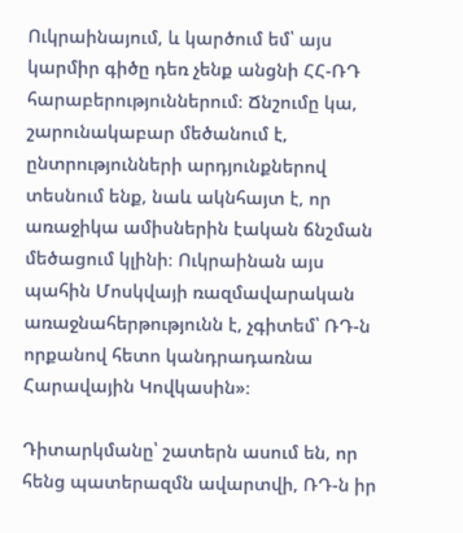Ուկրաինայում, և կարծում եմ՝ այս կարմիր գիծը դեռ չենք անցնի ՀՀ-ՌԴ հարաբերություններում։ Ճնշումը կա, շարունակաբար մեծանում է, ընտրությունների արդյունքներով տեսնում ենք, նաև ակնհայտ է, որ առաջիկա ամիսներին էական ճնշման մեծացում կլինի։ Ուկրաինան այս պահին Մոսկվայի ռազմավարական առաջնահերթությունն է, չգիտեմ՝ ՌԴ-ն որքանով հետո կանդրադառնա Հարավային Կովկասին»։

Դիտարկմանը՝ շատերն ասում են, որ հենց պատերազմն ավարտվի, ՌԴ-ն իր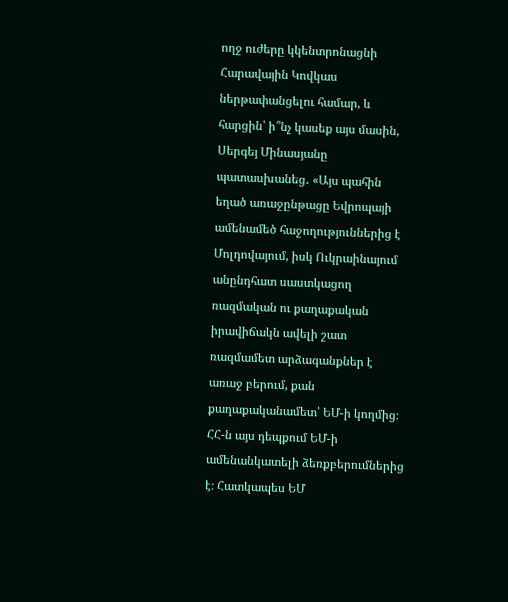ողջ ուժերը կկենտրոնացնի Հարավային Կովկաս ներթափանցելու համար, և հարցին՝ ի՞նչ կասեք այս մասին, Սերգեյ Մինասյանը պատասխանեց․ «Այս պահին եղած առաջընթացը Եվրոպայի ամենամեծ հաջողություններից է Մոլդովայում, իսկ Ուկրաինայում անընդհատ սաստկացող ռազմական ու քաղաքական իրավիճակն ավելի շատ ռազմամետ արձագանքներ է առաջ բերում, քան քաղաքականամետ՝ ԵՄ-ի կողմից։ ՀՀ-ն այս դեպքում ԵՄ-ի ամենանկատելի ձեռքբերումներից է։ Հատկապես ԵՄ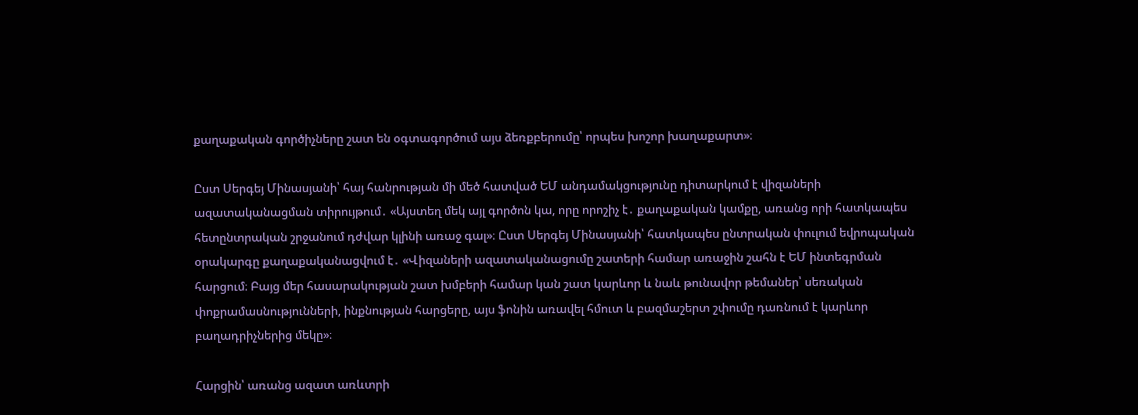քաղաքական գործիչները շատ են օգտագործում այս ձեռքբերումը՝ որպես խոշոր խաղաքարտ»։

Ըստ Սերգեյ Մինասյանի՝ հայ հանրության մի մեծ հատված ԵՄ անդամակցությունը դիտարկում է վիզաների ազատականացման տիրույթում․ «Այստեղ մեկ այլ գործոն կա, որը որոշիչ է․ քաղաքական կամքը, առանց որի հատկապես հետընտրական շրջանում դժվար կլինի առաջ գալ»։ Ըստ Սերգեյ Մինասյանի՝ հատկապես ընտրական փուլում եվրոպական օրակարգը քաղաքականացվում է․ «Վիզաների ազատականացումը շատերի համար առաջին շահն է ԵՄ ինտեգրման հարցում։ Բայց մեր հասարակության շատ խմբերի համար կան շատ կարևոր և նաև թունավոր թեմաներ՝ սեռական փոքրամասնությունների, ինքնության հարցերը, այս ֆոնին առավել հմուտ և բազմաշերտ շփումը դառնում է կարևոր բաղադրիչներից մեկը»։

Հարցին՝ առանց ազատ առևտրի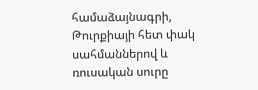համաձայնագրի, Թուրքիայի հետ փակ սահմաններով և ռուսական սուրը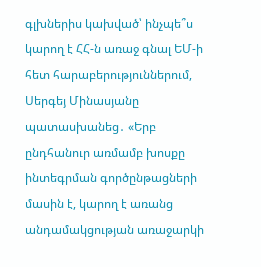գլխներիս կախված՝ ինչպե՞ս կարող է ՀՀ-ն առաջ գնալ ԵՄ-ի հետ հարաբերություններում, Սերգեյ Մինասյանը պատասխանեց․ «Երբ ընդհանուր առմամբ խոսքը ինտեգրման գործընթացների մասին է, կարող է առանց անդամակցության առաջարկի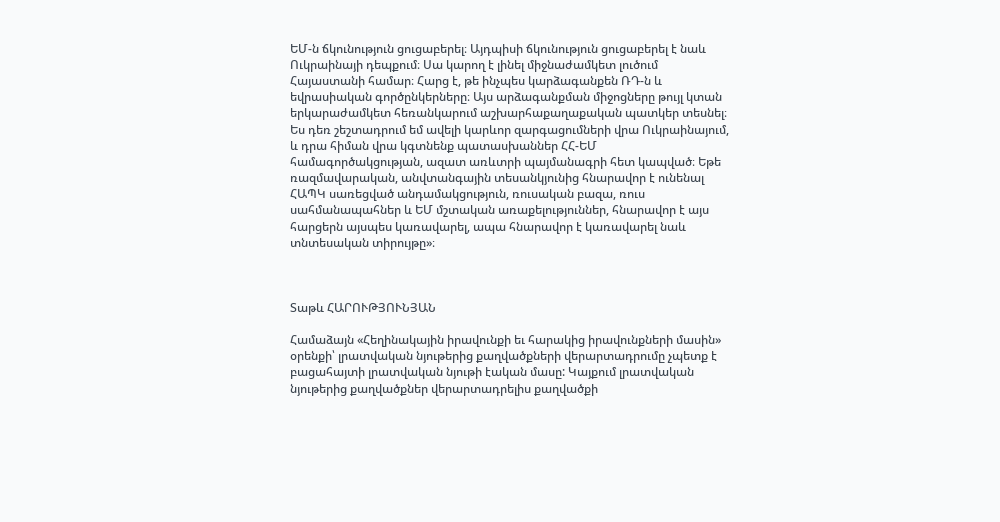ԵՄ-ն ճկունություն ցուցաբերել։ Այդպիսի ճկունություն ցուցաբերել է նաև Ուկրաինայի դեպքում։ Սա կարող է լինել միջնաժամկետ լուծում Հայաստանի համար։ Հարց է, թե ինչպես կարձագանքեն ՌԴ-ն և եվրասիական գործընկերները։ Այս արձագանքման միջոցները թույլ կտան երկարաժամկետ հեռանկարում աշխարհաքաղաքական պատկեր տեսնել։ Ես դեռ շեշտադրում եմ ավելի կարևոր զարգացումների վրա Ուկրաինայում, և դրա հիման վրա կգտնենք պատասխաններ ՀՀ-ԵՄ համագործակցության, ազատ առևտրի պայմանագրի հետ կապված։ Եթե ռազմավարական, անվտանգային տեսանկյունից հնարավոր է ունենալ ՀԱՊԿ սառեցված անդամակցություն, ռուսական բազա, ռուս սահմանապահներ և ԵՄ մշտական առաքելություններ, հնարավոր է այս հարցերն այսպես կառավարել, ապա հնարավոր է կառավարել նաև տնտեսական տիրույթը»։



Տաթև ՀԱՐՈՒԹՅՈՒՆՅԱՆ

Համաձայն «Հեղինակային իրավունքի եւ հարակից իրավունքների մասին» օրենքի՝ լրատվական նյութերից քաղվածքների վերարտադրումը չպետք է բացահայտի լրատվական նյութի էական մասը: Կայքում լրատվական նյութերից քաղվածքներ վերարտադրելիս քաղվածքի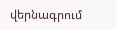վերնագրում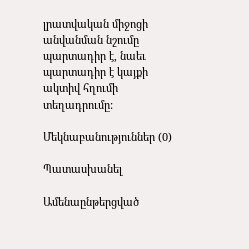լրատվական միջոցի անվանման նշումը պարտադիր է, նաեւ պարտադիր է կայքի ակտիվ հղումի տեղադրումը:

Մեկնաբանություններ (0)

Պատասխանել

Ամենաընթերցված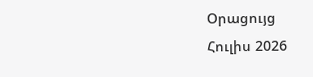Օրացույց
Հուլիս 2026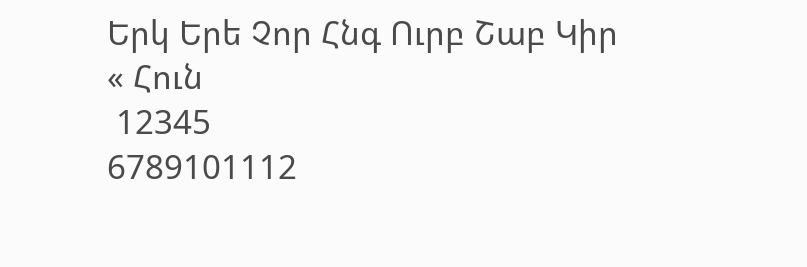Երկ Երե Չոր Հնգ Ուրբ Շաբ Կիր
« Հուն
 12345
6789101112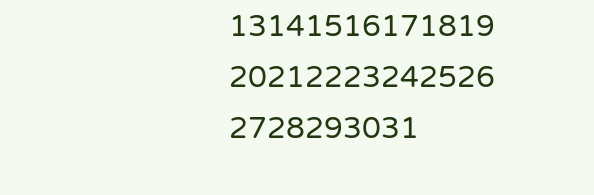13141516171819
20212223242526
2728293031